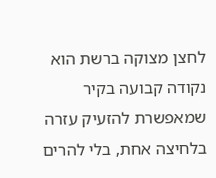לחצן מצוקה ברשת הוא נקודה קבועה בקיר שמאפשרת להזעיק עזרה בלחיצה אחת, בלי להרים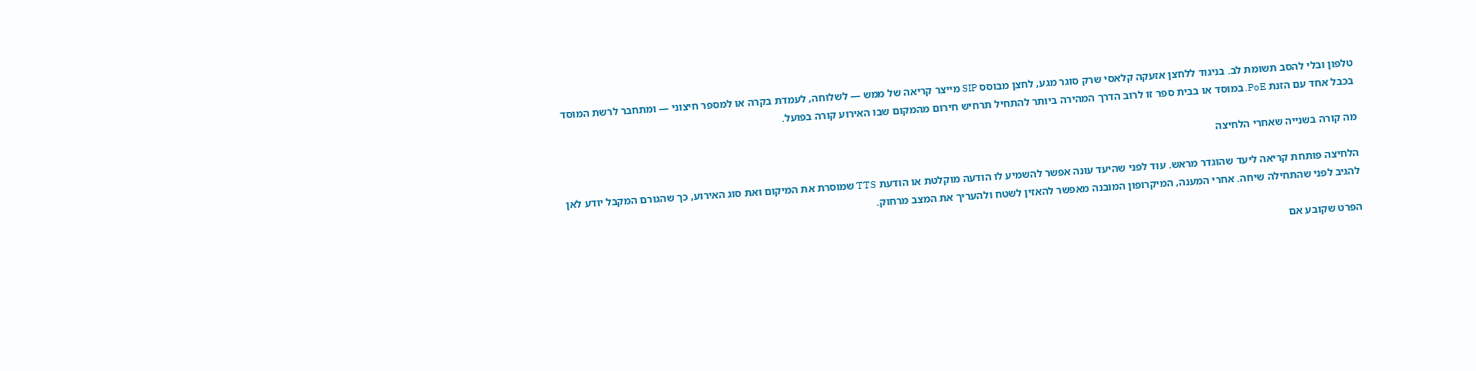טלפון ובלי להסב תשומת לב. בניגוד ללחצן אזעקה קלאסי שרק סוגר מגע, לחצן מבוסס SIP מייצר קריאה של ממש — לשלוחה, לעמדת בקרה או למספר חיצוני — ומתחבר לרשת המוסד בכבל אחד עם הזנת PoE. במוסד או בבית ספר זו לרוב הדרך המהירה ביותר להתחיל תרחיש חירום מהמקום שבו האירוע קורה בפועל.

מה קורה בשנייה שאחרי הלחיצה

הלחיצה פותחת קריאה ליעד שהוגדר מראש. עוד לפני שהיעד עונה אפשר להשמיע לו הודעה מוקלטת או הודעת TTS שמוסרת את המיקום ואת סוג האירוע, כך שהגורם המקבל יודע לאן להגיב לפני שהתחילה שיחה. אחרי המענה, המיקרופון המובנה מאפשר להאזין לשטח ולהעריך את המצב מרחוק.

הפרט שקובע אם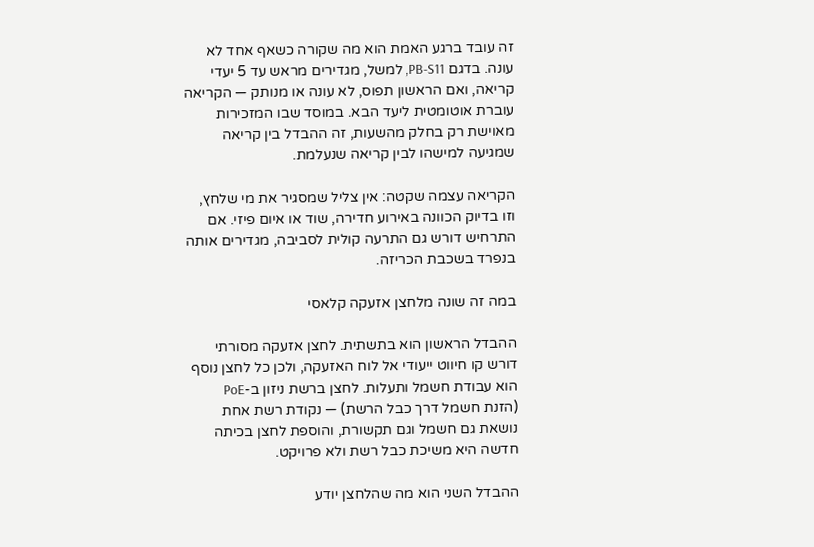זה עובד ברגע האמת הוא מה שקורה כשאף אחד לא עונה. בדגם PB-S11, למשל, מגדירים מראש עד 5 יעדי קריאה, ואם הראשון תפוס, לא עונה או מנותק — הקריאה עוברת אוטומטית ליעד הבא. במוסד שבו המזכירות מאוישת רק בחלק מהשעות, זה ההבדל בין קריאה שמגיעה למישהו לבין קריאה שנעלמת.

הקריאה עצמה שקטה: אין צליל שמסגיר את מי שלחץ, וזו בדיוק הכוונה באירוע חדירה, שוד או איום פיזי. אם התרחיש דורש גם התרעה קולית לסביבה, מגדירים אותה בנפרד בשכבת הכריזה.

במה זה שונה מלחצן אזעקה קלאסי

ההבדל הראשון הוא בתשתית. לחצן אזעקה מסורתי דורש קו חיווט ייעודי אל לוח האזעקה, ולכן כל לחצן נוסף הוא עבודת חשמל ותעלות. לחצן ברשת ניזון ב-PoE (הזנת חשמל דרך כבל הרשת) — נקודת רשת אחת נושאת גם חשמל וגם תקשורת, והוספת לחצן בכיתה חדשה היא משיכת כבל רשת ולא פרויקט.

ההבדל השני הוא מה שהלחצן יודע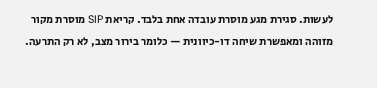לעשות. סגירת מגע מוסרת עובדה אחת בלבד. קריאת SIP מוסרת מקור מזוהה ומאפשרת שיחה דו-כיוונית — כלומר בירור מצב, לא רק התרעה.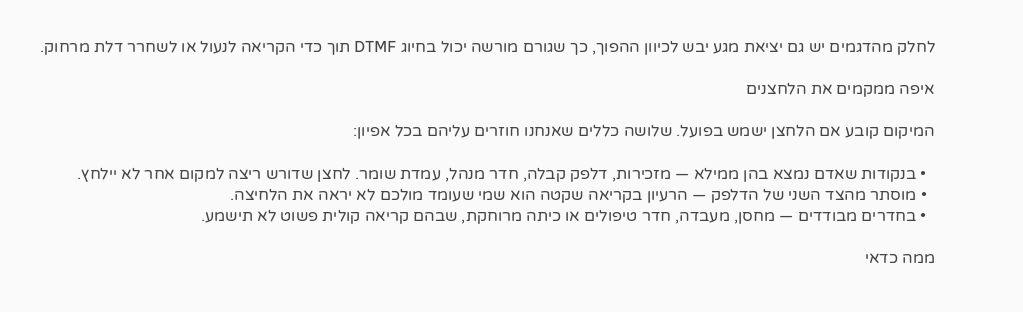לחלק מהדגמים יש גם יציאת מגע יבש לכיוון ההפוך, כך שגורם מורשה יכול בחיוג DTMF תוך כדי הקריאה לנעול או לשחרר דלת מרחוק.

איפה ממקמים את הלחצנים

המיקום קובע אם הלחצן ישמש בפועל. שלושה כללים שאנחנו חוזרים עליהם בכל אפיון:

  • בנקודות שאדם נמצא בהן ממילא — מזכירות, דלפק קבלה, חדר מנהל, עמדת שומר. לחצן שדורש ריצה למקום אחר לא יילחץ.
  • מוסתר מהצד השני של הדלפק — הרעיון בקריאה שקטה הוא שמי שעומד מולכם לא יראה את הלחיצה.
  • בחדרים מבודדים — מחסן, מעבדה, חדר טיפולים או כיתה מרוחקת, שבהם קריאה קולית פשוט לא תישמע.

ממה כדאי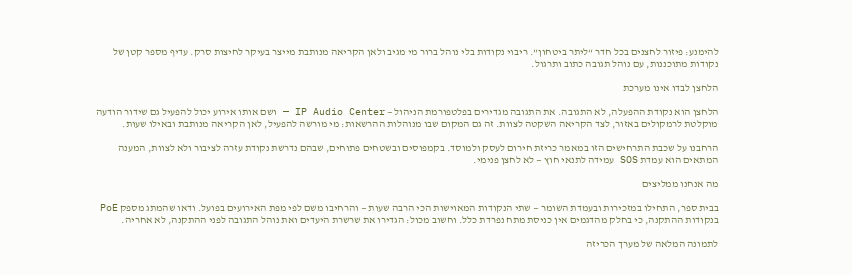להימנע: פיזור לחצנים בכל חדר “ליתר ביטחון”. ריבוי נקודות בלי נוהל ברור מי מגיב ולאן הקריאה מנותבת מייצר בעיקר לחיצות סרק. עדיף מספר קטן של נקודות מתוכננות, עם נוהל תגובה כתוב ותרגול.

הלחצן לבדו אינו מערכת

הלחצן הוא נקודת ההפעלה, לא התגובה. את התגובה מגדירים בפלטפורמת הניהול — IP Audio Center — ושם אותו אירוע יכול להפעיל גם שידור הודעה מוקלטת לרמקולים באזור, לצד הקריאה השקטה לצוות. זה גם המקום שבו מנוהלות ההרשאות: מי מורשה להפעיל, לאן הקריאה מנותבת ובאילו שעות.

הרחבנו על שכבת התרחישים הזו במאמר כריזת חירום לעסק ולמוסד. בקמפוסים ובשטחים פתוחים, שבהם נדרשת נקודת עזרה לציבור ולא לצוות, המענה המתאים הוא עמדת SOS עמידה לתנאי חוץ — לא לחצן פנימי.

מה אנחנו ממליצים

בבית ספר, התחילו במזכירות ובעמדת השומר — שתי הנקודות המאוישות הכי הרבה שעות — והרחיבו משם לפי מפת האירועים בפועל. ודאו שהמתג מספק PoE בנקודות ההתקנה, כי בחלק מהדגמים אין כניסת מתח נפרדת כלל. וחשוב מכול: הגדירו את שרשרת היעדים ואת נוהל התגובה לפני ההתקנה, לא אחריה.

לתמונה המלאה של מערך הכריזה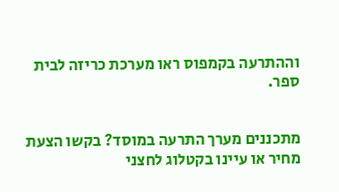וההתרעה בקמפוס ראו מערכת כריזה לבית ספר.


מתכננים מערך התרעה במוסד? בקשו הצעת מחיר או עיינו בקטלוג לחצני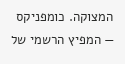המצוקה. כומפניקס — המפיץ הרשמי של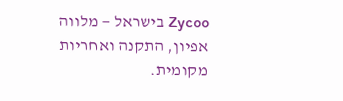Zycoo בישראל — מלווה אפיון, התקנה ואחריות מקומית.